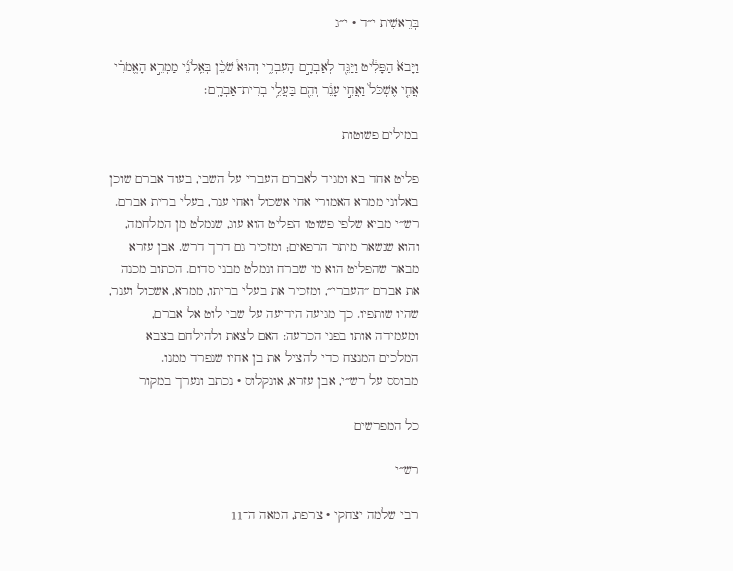בְּרֵאשִׁית י״ד · י״ג

וַיָּבֹא֙ הַפָּלִ֔יט וַיַּגֵּ֖ד לְאַבְרָ֣ם הָעִבְרִ֑י וְהוּא֩ שֹׁכֵ֨ן בְּאֵֽלֹנֵ֜י מַמְרֵ֣א הָאֱמֹרִ֗י אֲחִ֤י אֶשְׁכֹּל֙ וַאֲחִ֣י עָנֵ֔ר וְהֵ֖ם בַּעֲלֵ֥י בְרִית־אַבְרָֽם׃

במילים פשוטות

פליט אחד בא ומגיד לאברם העברי על השבי, בעוד אברם שוכן באלוני ממרא האמורי אחי אשכול ואחי ענר, בעלי ברית אברם. רש״י מביא שלפי פשוטו הפליט הוא עוג, שנמלט מן המלחמה, והוא שנשאר מיתר הרפאים; ומזכיר גם דרך דרש. אבן עזרא מבאר שהפליט הוא מי שברח ונמלט מבני סדום. הכתוב מכנה את אברם ״העברי״, ומזכיר את בעלי בריתו, ממרא, אשכול וענר, שהיו שותפיו. כך מגיעה הידיעה על שבי לוט אל אברם, ומעמידה אותו בפני הכרעה: האם לצאת ולהילחם בצבא המלכים המנצח כדי להציל את בן אחיו שנפרד ממנו.
מבוסס על רש״י, אבן עזרא, אונקלוס · נכתב ונערך במקור

כל המפרשים

רש״י

רבי שלמה יצחקי · צרפת, המאה ה־11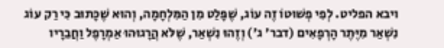ויבא הפליט. לְפִי פְשׁוּטוֹ זֶה עוֹג, שֶׁפָּלַט מִן הַמִּלְחָמָה, וְהוּא שֶׁכָּתוּב כִּי רַק עוֹג נִשְׁאַר מִיֶּתֶר הָרְפָאִים (דבר' ג') וְזֶהוּ נִשְׁאַר, שֶׁלֹּא הֲרָגוּהוּ אַמְרָפֶל וַחֲבֵרָיו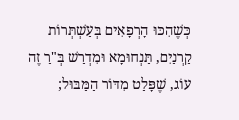כְּשֶׁהִכּוּ הָרְפָאִים בְּעַשְׁתְּרוֹת קַרְנַיִם, תַּנְחוּמָא וּמִדְרַשׁ בְּ"רַ זֶה עוֹג, שֶׁפָּלַט מִדּוֹר הַמַּבּוּל;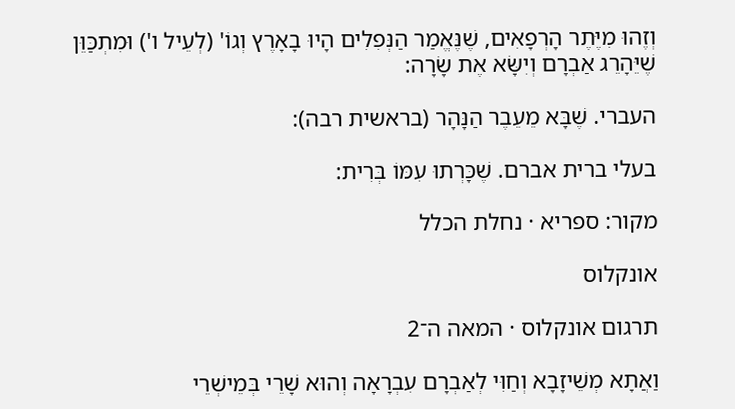וְזֶהוּ מִיֶּתֶר הָרְפָאִים, שֶׁנֶּאֱמַר הַנְּפִלִים הָיוּ בָאָרֶץ וְגוֹ' (לְעֵיל ו') וּמִתְכַּוֵּן שֶׁיֵּהָרֵג אַבְרָם וְיִשָּׂא אֶת שָׂרָה:

העברי. שֶׁבָּא מֵעֵבֶר הַנָּהָר (בראשית רבה):

בעלי ברית אברם. שֶׁכָּרְתוּ עִמּוֹ בְּרִית:

מקור: ספריא · נחלת הכלל

אונקלוס

תרגום אונקלוס · המאה ה־2

וַאֲתָא מְשֵׁיזָבָא וְחַוִּי לְאַבְרָם עִבְרָאָה וְהוּא שָׁרֵי בְּמֵישְׁרֵי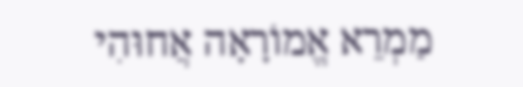מַמְרֵא אֱמוֹרָאָה אֲחוּהִי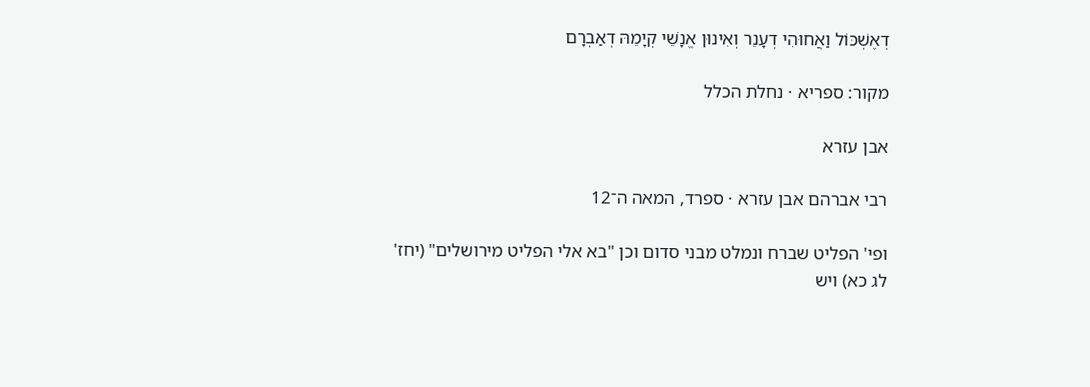דְאֶשְׁכּוֹל וַאֲחוּהִי דְעָנֵר וְאִינוּן אֱנָשֵׁי קְיָמֵהּ דְאַבְרָם

מקור: ספריא · נחלת הכלל

אבן עזרא

רבי אברהם אבן עזרא · ספרד, המאה ה־12

ופי' הפליט שברח ונמלט מבני סדום וכן "בא אלי הפליט מירושלים" (יחז' לג כא) ויש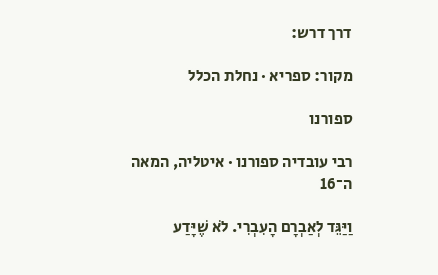דרך דרש:

מקור: ספריא · נחלת הכלל

ספורנו

רבי עובדיה ספורנו · איטליה, המאה ה־16

וַיַּגֵּד לְאַבְרָם הָעִבְרִי. לֹא שֶׁיָּדַע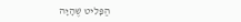הַפָּלִיט שֶׁהָיָה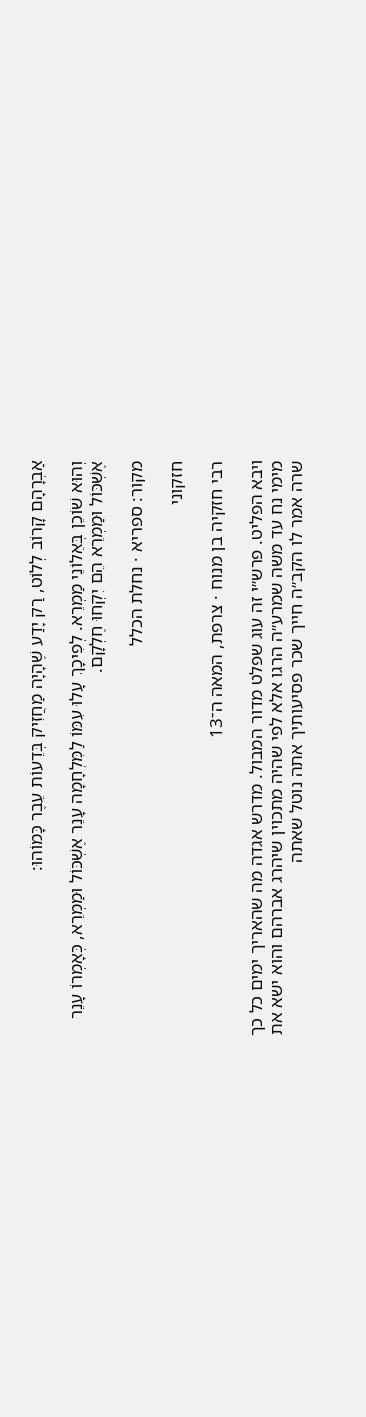אַבְרָהָם קָרוֹב לְלוֹט, רַק יָדַע שֶׁהָיָה מַחֲזִיק בְּדֵעוֹת עֵבֶר כָּמוֹהוּ:

וְהוּא שׁוֹכֵן בְּאֵלוֹנֵי מַמְרֵא. לְפִיכָךְ עָלוּ עִמּוֹ לַמִּלְחָמָה עָנֵר אֶשְׁכּוֹל וּמַמְרֵא, כְּאָמְרוֹ עָנֵר אֶשְׁכּוֹל וּמַמְרֵא הֵם יִקְחוּ חֶלְקָם.

מקור: ספריא · נחלת הכלל

חזקוני

רבי חזקיה בן מנוח · צרפת, המאה ה־13

ויבא הפליט. פרש״י זה עוג שפלט מדור המבול. מדרש אגדה מה שהאריך ימים כל כך מימי נח עד משה שמרע״ה הרגו אלא לפי שהיה מתכוין שיהרג אברהם והוא ישא את שרה אמר לו הקב״ה חייך שכר פסיעותיך אתה נוטל שאתה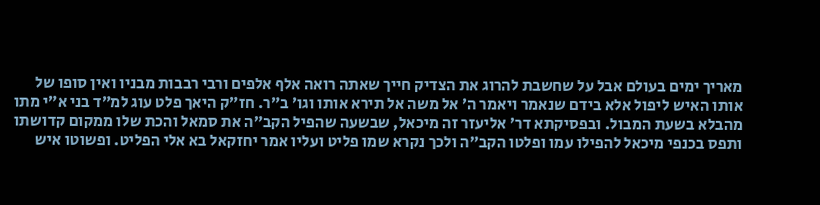מאריך ימים בעולם אבל על שחשבת להרוג את הצדיק חייך שאתה רואה אלף אלפים ורבי רבבות מבניו ואין סופו של אותו האיש ליפול אלא בידם שנאמר ויאמר ה׳ אל משה אל תירא אותו וגו׳ ב״ר. חז״ק היאך פלט עוג למ״ד בני א״י מתו מהבלא בשעת המבול. ובפסיקתא דר׳ אליעזר זה מיכאל, שבשעה שהפיל הקב״ה את סמאל והכת שלו ממקום קדושתו ותפס בכנפי מיכאל להפילו עמו ופלטו הקב״ה ולכך נקרא שמו פליט ועליו אמר יחזקאל בא אלי הפליט. ופשוטו איש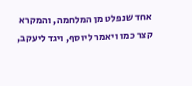אחד שנפלט מן המלחמה, והמקרא קצר כמו ויאמר ליוסף, ויגד ליעקב,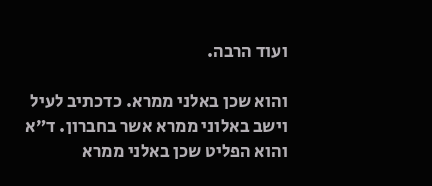ועוד הרבה.

והוא שכן באלני ממרא. כדכתיב לעיל וישב באלוני ממרא אשר בחברון. ד״א והוא הפליט שכן באלני ממרא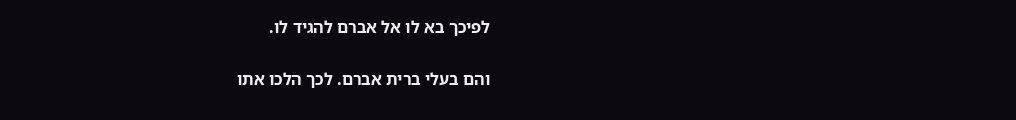לפיכך בא לו אל אברם להגיד לו.

והם בעלי ברית אברם. לכך הלכו אתו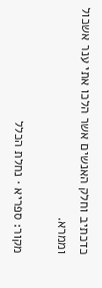כדכתיב וחלק האנשים אשר הלכו אתי ענר אשכול וממרא.

מקור: ספריא · נחלת הכלל